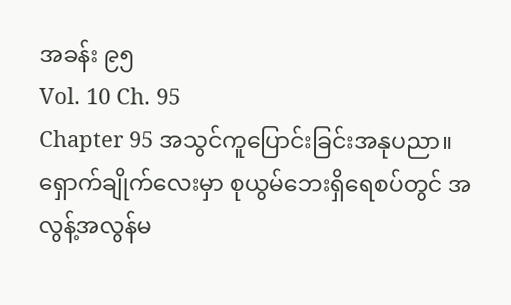အခန်း ၉၅
Vol. 10 Ch. 95
Chapter 95 အသွင်ကူပြောင်းခြင်းအနုပညာ။
ရှောက်ချိုက်လေးမှာ စုယွမ်ဘေးရှိရေစပ်တွင် အလွန့်အလွန်မ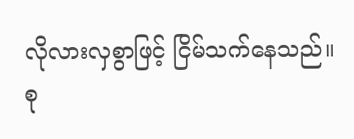လိုလားလှစွာဖြင့် ငြိမ်သက်နေသည်။
စု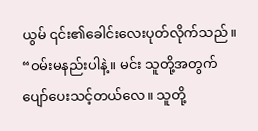ယွမ် ၎င်း၏ခေါင်းလေးပုတ်လိုက်သည်။
“ဝမ်းမနည်းပါနဲ့။ မင်း သူတို့အတွက် ပျော်ပေးသင့်တယ်လေ။ သူတို့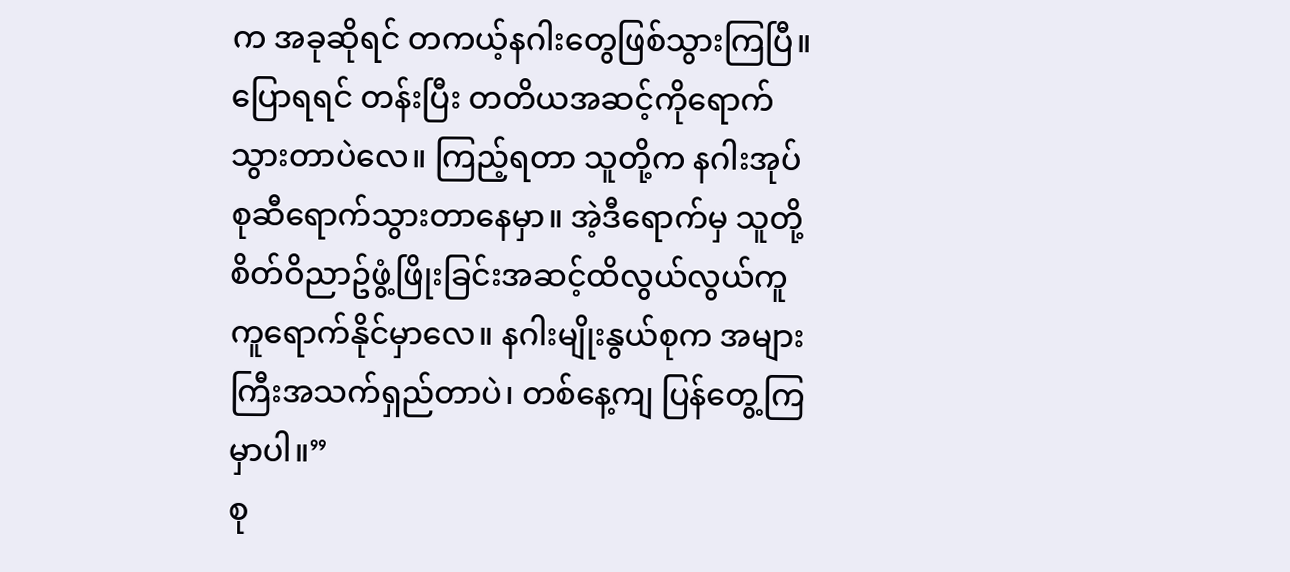က အခုဆိုရင် တကယ့်နဂါးတွေဖြစ်သွားကြပြီ။ ပြောရရင် တန်းပြီး တတိယအဆင့်ကိုရောက်သွားတာပဲလေ။ ကြည့်ရတာ သူတို့က နဂါးအုပ်စုဆီရောက်သွားတာနေမှာ။ အဲ့ဒီရောက်မှ သူတို့ စိတ်ဝိညာဥ်ဖွံ့ဖြိုးခြင်းအဆင့်ထိလွယ်လွယ်ကူကူရောက်နိုင်မှာလေ။ နဂါးမျိုးနွယ်စုက အများကြီးအသက်ရှည်တာပဲ၊ တစ်နေ့ကျ ပြန်တွေ့ကြမှာပါ။”
စု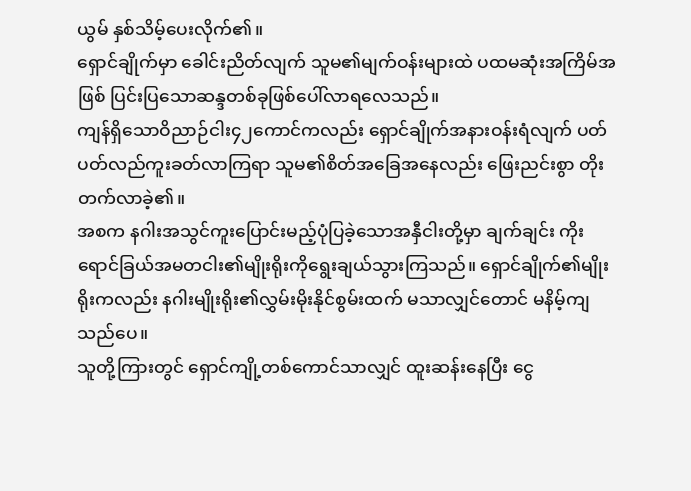ယွမ် နှစ်သိမ့်ပေးလိုက်၏။
ရှောင်ချိုက်မှာ ခေါင်းညိတ်လျက် သူမ၏မျက်ဝန်းများထဲ ပထမဆုံးအကြိမ်အဖြစ် ပြင်းပြသောဆန္ဒတစ်ခုဖြစ်ပေါ်လာရလေသည်။
ကျန်ရှိသောဝိညာဉ်ငါး၄၂ကောင်ကလည်း ရှောင်ချိုက်အနားဝန်းရံလျက် ပတ်ပတ်လည်ကူးခတ်လာကြရာ သူမ၏စိတ်အခြေအနေလည်း ဖြေးညင်းစွာ တိုးတက်လာခဲ့၏။
အစက နဂါးအသွင်ကူးပြောင်းမည့်ပုံပြခဲ့သောအနှီငါးတို့မှာ ချက်ချင်း ကိုးရောင်ခြယ်အမတငါး၏မျိုးရိုးကိုရွေးချယ်သွားကြသည်။ ရှောင်ချိုက်၏မျိုးရိုးကလည်း နဂါးမျိုးရိုး၏လွှမ်းမိုးနိုင်စွမ်းထက် မသာလျှင်တောင် မနိမ့်ကျသည်ပေ။
သူတို့ကြားတွင် ရှောင်ကျို့တစ်ကောင်သာလျှင် ထူးဆန်းနေပြီး ငွေ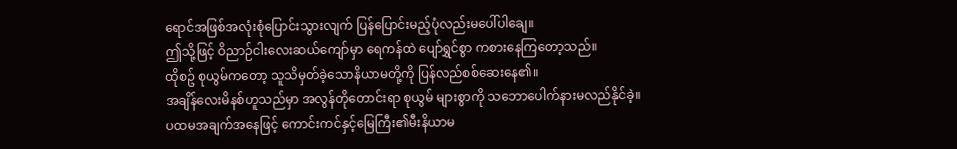ရောင်အဖြစ်အလုံးစုံပြောင်းသွားလျက် ပြန်ပြောင်းမည့်ပုံလည်းမပေါ်ပါချေ။
ဤသို့ဖြင့် ဝိညာဉ်ငါးလေးဆယ်ကျော်မှာ ရေကန်ထဲ ပျော်ရွှင်စွာ ကစားနေကြတော့သည်။
ထိုစဥ် စုယွမ်ကတော့ သူသိမှတ်ခဲ့သောနိယာမတို့ကို ပြန်လည်စစ်ဆေးနေ၏။
အချိန်လေးမိနစ်ဟူသည်မှာ အလွန်တိုတောင်းရာ စုယွမ် များစွာကို သဘောပေါက်နားမလည်နိုင်ခဲ့။
ပထမအချက်အနေဖြင့် ကောင်းကင်နှင့်မြေကြီး၏မီးနိယာမ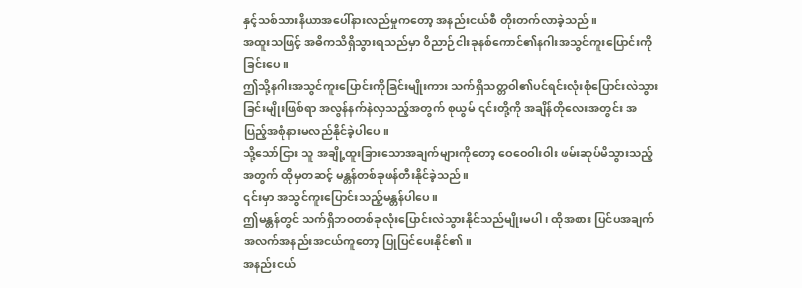နှင့်သစ်သားနိယာအပေါ်နားလည်မှုကတော့ အနည်းငယ်စီ တိုးတက်လာခဲ့သည်။
အထူးသဖြင့် အဓိကသိရှိသွားရသည်မှာ ဝိညာဉ်ငါးခုနစ်ကောင်၏နဂါးအသွင်ကူးပြောင်းကိုခြင်းပေ။
ဤသို့နဂါးအသွင်ကူးပြောင်းကိုခြင်းမျိုးကား သက်ရှိသတ္တဝါ၏ပင်ရင်းလုံးစုံပြောင်းလဲသွားခြင်းမျိုးဖြစ်ရာ အလွန်နက်နဲလှသည့်အတွက် စုယွမ် ၎င်းတို့ကို အချိန်တိုလေးအတွင်း အပြည့်အစုံနားမလည်နိုင်ခဲ့ပါပေ။
သို့သော်ငြား သူ အချို့ထူးခြားသောအချက်များကိုတော့ ဝေဝေဝါးဝါး ဖမ်းဆုပ်မိသွားသည့်အတွက် ထိုမှတဆင့် မန္တန်တစ်ခုဖန်တီးနိုင်ခဲ့သည်။
၎င်းမှာ အသွင်ကူးပြောင်းသည့်မန္တန်ပါပေ။
ဤမန္တန်တွင် သက်ရှိဘဝတစ်ခုလုံးပြောင်းလဲသွားနိုင်သည်မျိုးမပါ၊ ထိုအစား ပြင်ပအချက်အလက်အနည်းအငယ်ကူတော့ ပြုပြင်ပေးနိုင်၏။
အနည်းငယ်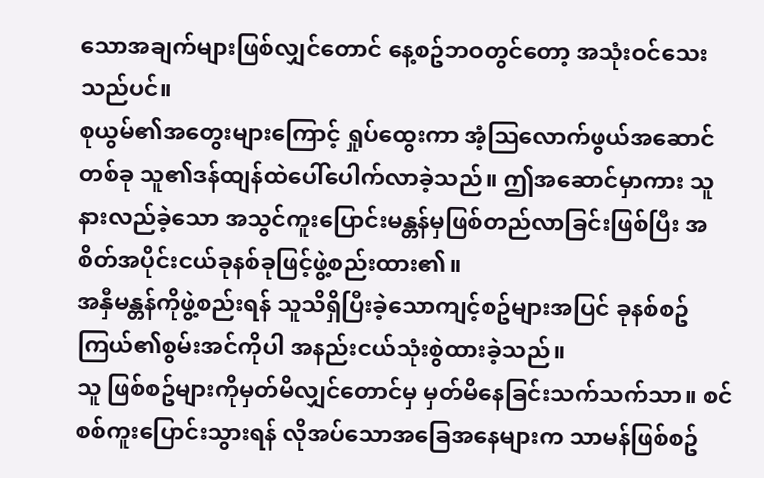သောအချက်များဖြစ်လျှင်တောင် နေ့စဥ်ဘဝတွင်တော့ အသုံးဝင်သေးသည်ပင်။
စုယွမ်၏အတွေးများကြောင့် ရှုပ်ထွေးကာ အံ့သြလောက်ဖွယ်အဆောင်တစ်ခု သူ၏ဒန်ထျန်ထဲပေါ်ပေါက်လာခဲ့သည်။ ဤအဆောင်မှာကား သူနားလည်ခဲ့သော အသွင်ကူးပြောင်းမန္တန်မှဖြစ်တည်လာခြင်းဖြစ်ပြီး အစိတ်အပိုင်းငယ်ခုနစ်ခုဖြင့်ဖွဲ့စည်းထား၏။
အနှီမန္တန်ကိုဖွဲ့စည်းရန် သူသိရှိပြီးခဲ့သောကျင့်စဥ်များအပြင် ခုနစ်စဥ်ကြယ်၏စွမ်းအင်ကိုပါ အနည်းငယ်သုံးစွဲထားခဲ့သည်။
သူ ဖြစ်စဥ်များကိုမှတ်မိလျှင်တောင်မှ မှတ်မိနေခြင်းသက်သက်သာ။ စင်စစ်ကူးပြောင်းသွားရန် လိုအပ်သောအခြေအနေများက သာမန်ဖြစ်စဥ်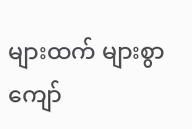များထက် များစွာကျော်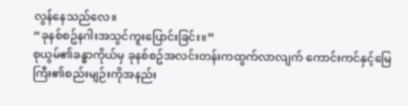လွန်နေသည်လေ။
“ခုနစ်စဥ်နဂါးအသွင်ကူးပြောင်းခြင်း။”
စုယွမ်၏ခန္ဓာကိုယ်မှ ခုနစ်စဥ်အလင်းတန်းကထွက်လာလျက် ကောင်းကင်နှင့်မြေကြီး၏စည်းမျဉ်းကိုအနည်း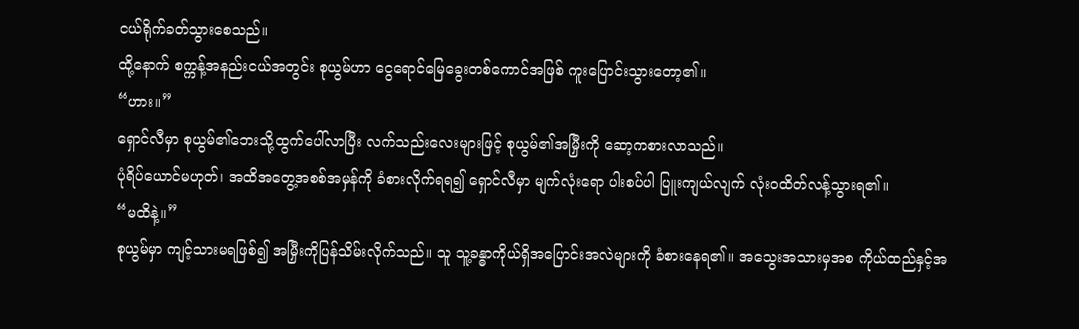ငယ်ရိုက်ခတ်သွားစေသည်။
ထို့နောက် စက္ကန့်အနည်းငယ်အတွင်း စုယွမ်ဟာ ငွေရောင်မြေခွေးတစ်ကောင်အဖြစ် ကူးပြောင်းသွားတော့၏။
“ဟား။”
ရှောင်လီမှာ စုယွမ်၏ဘေးသို့ထွက်ပေါ်လာပြီး လက်သည်းလေးများဖြင့် စုယွမ်၏အမြှီးကို ဆော့ကစားလာသည်။
ပုံရိပ်ယောင်မဟုတ်၊ အထိအတွေ့အစစ်အမှန်ကို ခံစားလိုက်ရရ၍ ရှောင်လီမှာ မျက်လုံးရော ပါးစပ်ပါ ပြူးကျယ်လျက် လုံးဝထိတ်လန့်သွားရ၏။
“မထိနဲ့။”
စုယွမ်မှာ ကျင့်သားမရဖြစ်၍ အမြှီးကိုပြန်သိမ်းလိုက်သည်။ သူ သူ့ခန္ဓာကိုယ်ရှိအပြောင်းအလဲများကို ခံစားနေရ၏။ အသွေးအသားမှအစ ကိုယ်ထည်နှင့်အ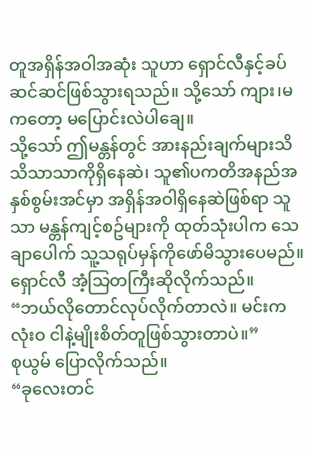တူအရှိန်အဝါအဆုံး သူဟာ ရှောင်လီနှင့်ခပ်ဆင်ဆင်ဖြစ်သွားရသည်။ သို့သော် ကျား၊မကတော့ မပြောင်းလဲပါချေ။
သို့သော် ဤမန္တန်တွင် အားနည်းချက်များသိသိသာသာကိုရှိနေဆဲ၊ သူ၏ပကတိအနည်အနှစ်စွမ်းအင်မှာ အရှိန်အဝါရှိနေဆဲဖြစ်ရာ သူသာ မန္တန်ကျင့်စဥ်များကို ထုတ်သုံးပါက သေချာပေါက် သူ့သရုပ်မှန်ကိုဖော်မိသွားပေမည်။
ရှောင်လီ အံ့သြတကြီးဆိုလိုက်သည်။
“ဘယ်လိုတောင်လုပ်လိုက်တာလဲ။ မင်းက လုံးဝ ငါနဲ့မျိုးစိတ်တူဖြစ်သွားတာပဲ။”
စုယွမ် ပြောလိုက်သည်။
“ခုလေးတင်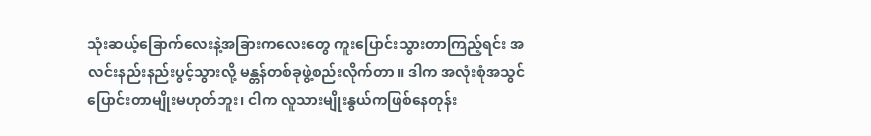သုံးဆယ့်ခြောက်လေးနဲ့အခြားကလေးတွေ ကူးပြောင်းသွားတာကြည့်ရင်း အလင်းနည်းနည်းပွင့်သွားလို့ မန္တန်တစ်ခုဖွဲ့စည်းလိုက်တာ။ ဒါက အလုံးစုံအသွင်ပြောင်းတာမျိုးမဟုတ်ဘူး၊ ငါက လူသားမျိုးနွယ်ကဖြစ်နေတုန်း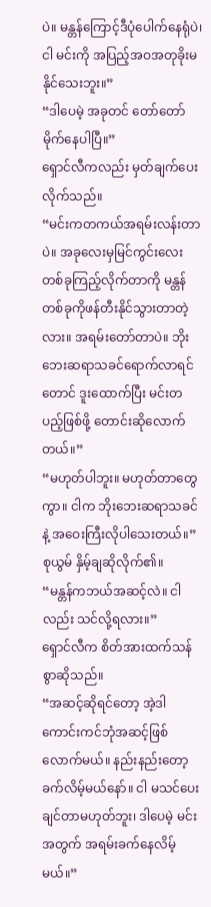ပဲ။ မန္တန်ကြောင့်ဒီပုံပေါက်နေရုံပဲ၊ ငါ မင်းကို အပြည့်အဝအတုခိုးမနိုင်သေးဘူး။”
“ဒါပေမဲ့ အခုတင် တော်တော်မိုက်နေပါပြီ။”
ရှောင်လီကလည်း မှတ်ချက်ပေးလိုက်သည်။
“မင်းကတကယ်အရမ်းလန်းတာပဲ။ အခုလေးမှမြင်ကွင်းလေးတစ်ခုကြည့်လိုက်တာကို မန္တန်တစ်ခုကိုဖန်တီးနိုင်သွားတာတဲ့လား။ အရမ်းတော်တာပဲ။ ဘိုးဘေးဆရာသခင်ရောက်လာရင်တောင် ဒူးထောက်ပြီး မင်းတပည့်ဖြစ်ဖို့ တောင်းဆိုလောက်တယ်။”
“မဟုတ်ပါဘူး။ မဟုတ်တာတွေကွာ။ ငါက ဘိုးဘေးဆရာသခင်နဲ့ အဝေးကြီးလိုပါသေးတယ်။”
စုယွမ် နှိမ့်ချဆိုလိုက်၏။
“မန္တန်ကဘယ်အဆင့်လဲ။ ငါလည်း သင်လို့ရလား။”
ရှောင်လီက စိတ်အားထက်သန်စွာဆိုသည်။
“အဆင့်ဆိုရင်တော့ အဲ့ဒါကောင်းကင်ဘုံအဆင့်ဖြစ်လောက်မယ်။ နည်းနည်းတော့ခက်လိမ့်မယ်နော်။ ငါ မသင်ပေးချင်တာမဟုတ်ဘူး၊ ဒါပေမဲ့ မင်းအတွက် အရမ်းခက်နေလိမ့်မယ်။”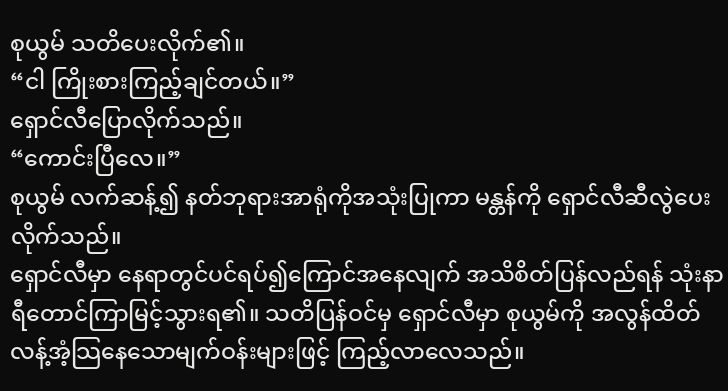စုယွမ် သတိပေးလိုက်၏။
“ငါ ကြိုးစားကြည့်ချင်တယ်။”
ရှောင်လီပြောလိုက်သည်။
“ကောင်းပြီလေ။”
စုယွမ် လက်ဆန့်၍ နတ်ဘုရားအာရုံကိုအသုံးပြုကာ မန္တန်ကို ရှောင်လီဆီလွဲပေးလိုက်သည်။
ရှောင်လီမှာ နေရာတွင်ပင်ရပ်၍ကြောင်အနေလျက် အသိစိတ်ပြန်လည်ရန် သုံးနာရီတောင်ကြာမြင့်သွားရ၏။ သတိပြန်ဝင်မှ ရှောင်လီမှာ စုယွမ်ကို အလွန်ထိတ်လန့်အံ့သြနေသောမျက်ဝန်းများဖြင့် ကြည့်လာလေသည်။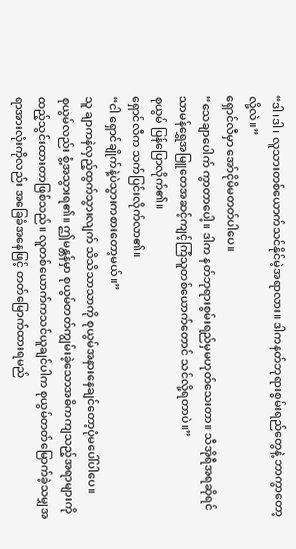“ဒါ၊ဒါ၊ လူသားတစ်ယောက်သင်နိုင်မဲ့အရာလား။ ဒါကနတ်ဘုရားစွမ်းရည်တွေနဲ့ ဘာကွာတော့လို့လဲ။”
ရှောင်လီမှာ အော်ငိုမိမတတ်ပါပေ။
“သေချာပေါက် ကွာတာပေါ့။ ဒါက နတ်ဘုရားစွမ်းရည်မှမဟုတ်သေးတာ။ သီအိုရီအရဆိုရင် သာမန်ရွှေအမြူတေအဆင့်ကျင့်ကြံသူတစ်ယောက်တောင် သင်လို့ရတာပဲ။”
စုယွမ် ပြန်ပြောလိုက်၏။
ရှောင်လီက သက်ပြင်းလိုက်လာ၏။
“ငါ ရှောင်ချိုက်နဲ့ပဲသွားကစားတော့မယ်။”
သူ ချာကနဲလှည့်ထွက်သွားလျက် သိသိသာသာကို စုယွမ်အနားနေချင်တော့ပုံမပေါ်ပါပေ။
စုယွမ်လည်း စွံ့အသွားရ၏။ ဤမန္တန်မှာ စုယွမ်တတ်ကျွမ်းခဲ့သောအဓိကကျသည့်အရာများကိုထည့်သွင်းထားတာဖြစ်သည်။ လူတစ်ယောက်ကသင်ယူချင်ပါက စုယွမ်တတ်မြောက်ခဲ့သမျှအရာအားလုံးကိုလည်း အခြေခံအနေဖြင့် တတ်မြောက်ထားရမည်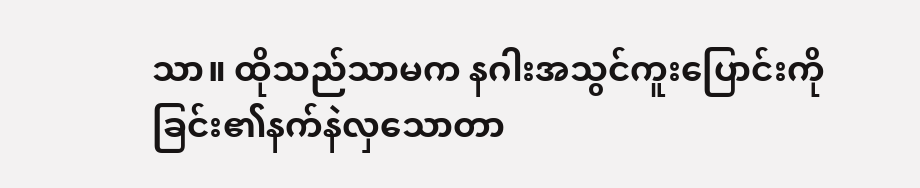သာ။ ထိုသည်သာမက နဂါးအသွင်ကူးပြောင်းကိုခြင်း၏နက်နဲလှသောတာ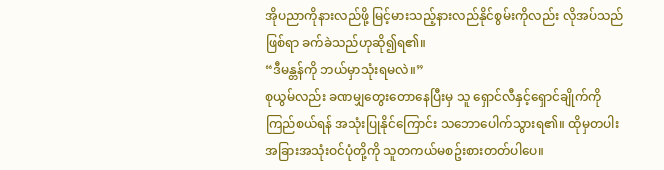အိုပညာကိုနားလည်ဖို့ မြင့်မားသည့်နားလည်နိုင်စွမ်းကိုလည်း လိုအပ်သည်ဖြစ်ရာ ခက်ခဲသည်ဟုဆို၍ရ၏။
“ဒီမန္တန်ကို ဘယ်မှာသုံးရမလဲ။”
စုယွမ်လည်း ခဏမျှတွေးတောနေပြီးမှ သူ ရှောင်လီနှင့်ရှောင်ချိုက်ကို ကြည်စယ်ရန် အသုံးပြုနိုင်ကြောင်း သဘောပေါက်သွားရ၏။ ထိုမှတပါး အခြားအသုံးဝင်ပုံတို့ကို သူတကယ်မစဥ်းစားတတ်ပါပေ။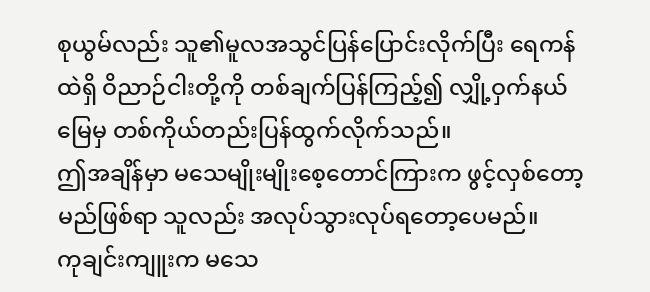စုယွမ်လည်း သူ၏မူလအသွင်ပြန်ပြောင်းလိုက်ပြီး ရေကန်ထဲရှိ ဝိညာဉ်ငါးတို့ကို တစ်ချက်ပြန်ကြည့်၍ လျှို့ဝှက်နယ်မြေမှ တစ်ကိုယ်တည်းပြန်ထွက်လိုက်သည်။
ဤအချိန်မှာ မသေမျိုးမျိုးစေ့တောင်ကြားက ဖွင့်လှစ်တော့မည်ဖြစ်ရာ သူလည်း အလုပ်သွားလုပ်ရတော့ပေမည်။
ကုချင်းကျူးက မသေ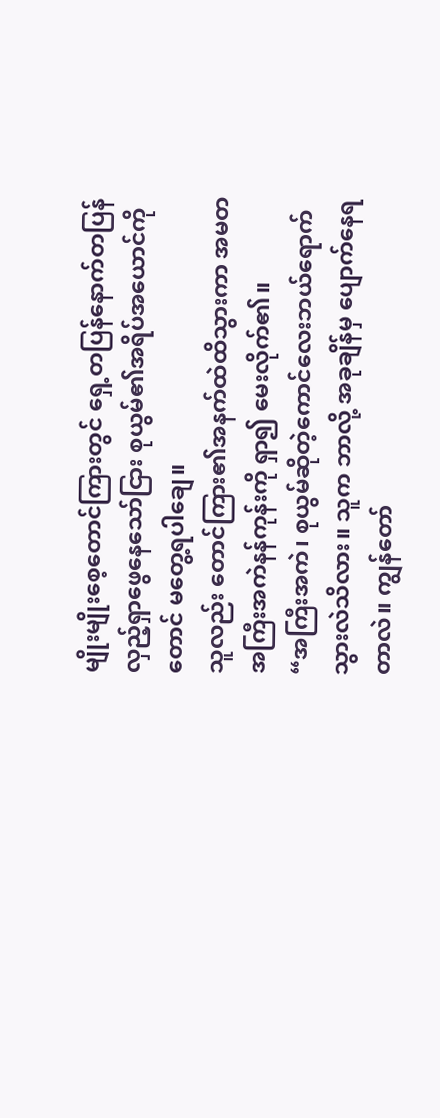မျိုးမျိုးစေ့တောင်ကြားတွင် ရှေ့တပြန်နောက်တပြန်လှည့်ရှာဖွေနေသော်ငြား စုယွမ်၏အရိပ်အယောင်ကိုတောင် မတွေ့ရပါချေ။
သူလည်း တောင်ကြား၏အနက်ထဲထိသွားကာ အမတအကြီးအကဲနန်ကုန်းကို ရှာ၍ မေးလိုက်၏။
“အကြီးအကဲ၊ စုယွမ်ဆိုတဲ့ကောင်လေးဘယ်ရောက်သွားလဲသိလား။ သူက ဘာလို့ အခုချိန်မှ ပျောက်နေရတာလဲ။ ကျွန်တော်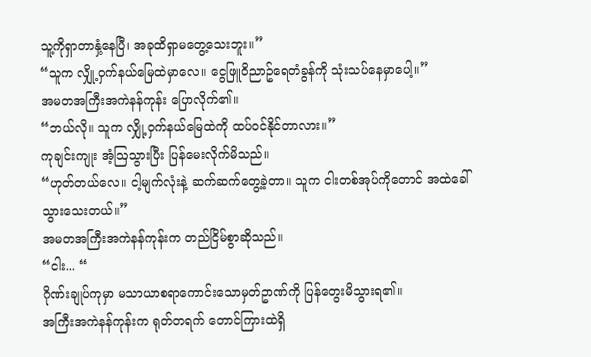သူ့ကိုရှာတာနှံ့နေပြီ၊ အခုထိရှာမတွေ့သေးဘူး။”
“သူက လျှို့ဝှက်နယ်မြေထဲမှာလေ။ ငွေဖြူဝိညာဥ်ရေတံခွန်ကို သုံးသပ်နေမှာပေါ့။”
အမတအကြီးအကဲနန်ကုန်း ပြောလိုက်၏။
“ဘယ်လို။ သူက လျှို့ဝှက်နယ်မြေထဲကို ထပ်ဝင်နိုင်တာလား။”
ကုချင်းကျုး အံ့ဩသွားပြီး ပြန်မေးလိုက်မိသည်။
“ဟုတ်တယ်လေ။ ငါ့မျက်လုံးနဲ့ ဆက်ဆက်တွေ့ခဲ့တာ။ သူက ငါးတစ်အုပ်ကိုတောင် အထဲခေါ်သွားသေးတယ်။”
အမတအကြီးအကဲနန်ကုန်းက တည်ငြိမ်စွာဆိုသည်။
“ငါး... “
ဂိုဏ်းချုပ်ကုမှာ မသာယာစရာကောင်းသောမှတ်ဥာဏ်ကို ပြန်တွေးမိသွားရ၏။
အကြီးအကဲနန်ကုန်းက ရုတ်တရက် တောင်ကြားထဲရှိ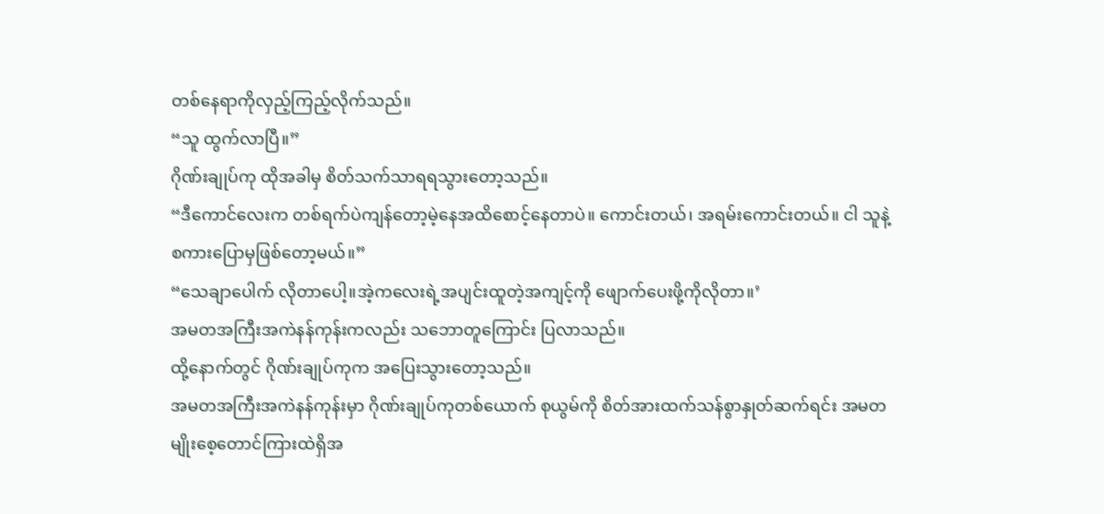တစ်နေရာကိုလှည့်ကြည့်လိုက်သည်။
“သူ ထွက်လာပြီ။”
ဂိုဏ်းချုပ်ကု ထိုအခါမှ စိတ်သက်သာရရသွားတော့သည်။
“ဒီကောင်လေးက တစ်ရက်ပဲကျန်တော့မဲ့နေအထိစောင့်နေတာပဲ။ ကောင်းတယ်၊ အရမ်းကောင်းတယ်။ ငါ သူနဲ့စကားပြောမှဖြစ်တော့မယ်။”
“သေချာပေါက် လိုတာပေါ့။အဲ့ကလေးရဲ့အပျင်းထူတဲ့အကျင့်ကို ဖျောက်ပေးဖို့ကိုလိုတာ။’
အမတအကြီးအကဲနန်ကုန်းကလည်း သဘောတူကြောင်း ပြလာသည်။
ထို့နောက်တွင် ဂိုဏ်းချုပ်ကုက အပြေးသွားတော့သည်။
အမတအကြီးအကဲနန်ကုန်းမှာ ဂိုဏ်းချုပ်ကုတစ်ယောက် စုယွမ်ကို စိတ်အားထက်သန်စွာနှုတ်ဆက်ရင်း အမတမျိုးစေ့တောင်ကြားထဲရှိအ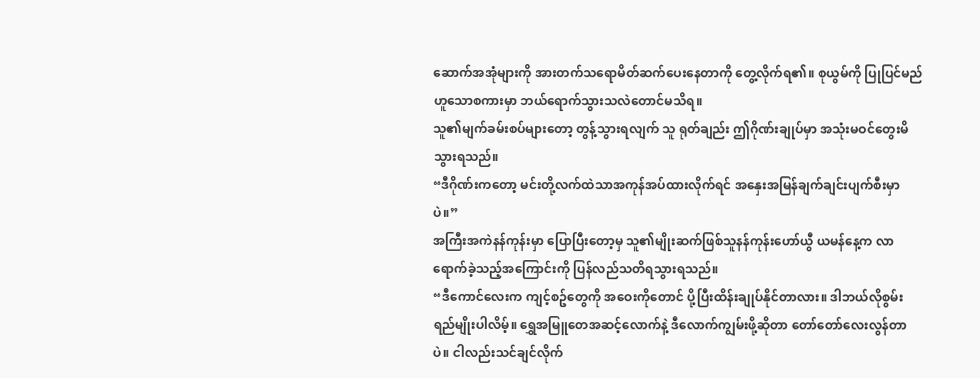ဆောက်အအုံများကို အားတက်သရောမိတ်ဆက်ပေးနေတာကို တွေ့လိုက်ရ၏။ စုယွမ်ကို ပြုပြင်မည်ဟူသောစကားမှာ ဘယ်ရောက်သွားသလဲတောင်မသိရ။
သူ၏မျက်ခမ်းစပ်များတော့ တွန့်သွားရလျက် သူ ရုတ်ချည်း ဤဂိုဏ်းချုပ်မှာ အသုံးမဝင်တွေးမိသွားရသည်။
“ဒီဂိုဏ်းကတော့ မင်းတို့လက်ထဲသာအကုန်အပ်ထားလိုက်ရင် အနှေးအမြန်ချက်ချင်းပျက်စီးမှာပဲ။”
အကြီးအကဲနန်ကုန်းမှာ ပြောပြီးတော့မှ သူ၏မျိုးဆက်ဖြစ်သူနန်ကုန်းဟော်ယွီ ယမန်နေ့က လာရောက်ခဲ့သည့်အကြောင်းကို ပြန်လည်သတိရသွားရသည်။
“ဒီကောင်လေးက ကျင့်စဥ်တွေကို အဝေးကိုတောင် ပို့ပြီးထိန်းချုပ်နိုင်တာလား။ ဒါဘယ်လိုစွမ်းရည်မျိုးပါလိမ့်။ ရွှေအမြူတေအဆင့်လောက်နဲ့ ဒီလောက်ကျွမ်းဖို့ဆိုတာ တော်တော်လေးလွန်တာပဲ။ ငါလည်းသင်ချင်လိုက်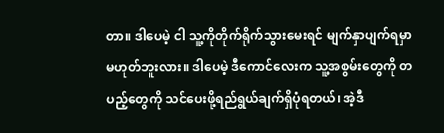တာ။ ဒါပေမဲ့ ငါ သူ့ကိုတိုက်ရိုက်သွားမေးရင် မျက်နှာပျက်ရမှာမဟုတ်ဘူးလား။ ဒါပေမဲ့ ဒီကောင်လေးက သူ့အစွမ်းတွေကို တပည့်တွေကို သင်ပေးဖို့ရည်ရွယ်ချက်ရှိပုံရတယ်၊ အဲ့ဒီ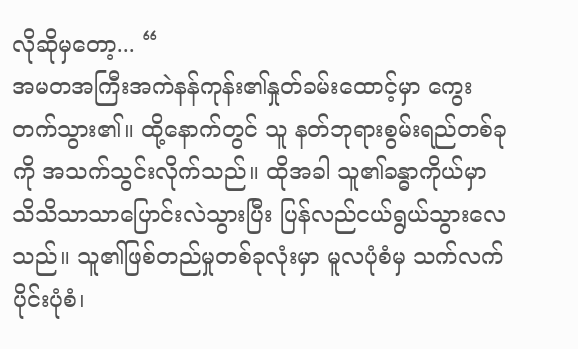လိုဆိုမှတော့... “
အမတအကြီးအကဲနန်ကုန်း၏နှုတ်ခမ်းထောင့်မှာ ကွေးတက်သွား၏။ ထို့နောက်တွင် သူ နတ်ဘုရားစွမ်းရည်တစ်ခုကို အသက်သွင်းလိုက်သည်။ ထိုအခါ သူ၏ခန္ဓာကိုယ်မှာ သိသိသာသာပြောင်းလဲသွားပြီး ပြန်လည်ငယ်ရွယ်သွားလေသည်။ သူ၏ဖြစ်တည်မှုတစ်ခုလုံးမှာ မူလပုံစံမှ သက်လက်ပိုင်းပုံစံ၊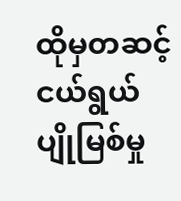ထိုမှတဆင့် ငယ်ရွယ်ပျိုမြစ်မှု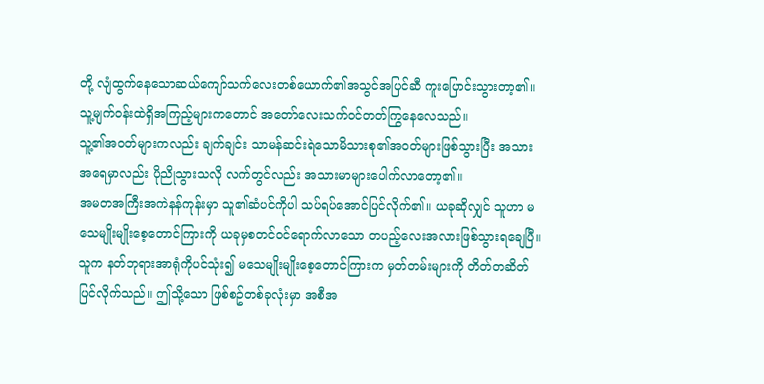တို့ လျံထွက်နေသောဆယ်ကျော်သက်လေးတစ်ယောက်၏အသွင်အပြင်ဆီ ကူးပြောင်းသွားတာ့၏။ သူ့မျက်ဝန်းထဲရှိအကြည့်များကတောင် အတော်လေးသက်ဝင်တတ်ကြွနေလေသည်။
သူ့၏အဝတ်များကလည်း ချက်ချင်း သာမန်ဆင်းရဲသောမိသားစု၏အဝတ်များဖြစ်သွားပြီး အသားအရေမှာလည်း ပိုညိုသွားသလို လက်တွင်လည်း အသားမာများပေါက်လာတော့၏။
အမတအကြီးအကဲနန်ကုန်းမှာ သူ၏ဆံပင်ကိုပါ သပ်ရပ်အောင်ပြင်လိုက်၏။ ယခုဆိုလျှင် သူဟာ မသေမျိုးမျိုးစေ့တောင်ကြားကို ယခုမှစတင်ဝင်ရောက်လာသော တပည့်လေးအလားဖြစ်သွားရချေပြီ။
သူက နတ်ဘုရားအာရုံကိုပင်သုံး၍ မသေမျိုးမျိုးစေ့တောင်ကြားက မှတ်တမ်းများကို တိတ်တဆိတ်ပြင်လိုက်သည်။ ဤသို့သော ဖြစ်စဥ်တစ်ခုလုံးမှာ အစီအ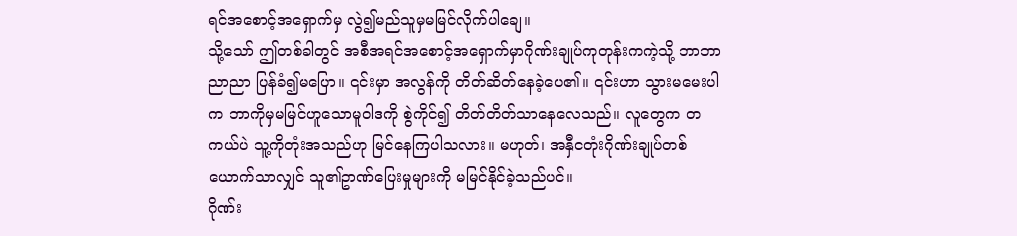ရင်အစောင့်အရှောက်မှ လွဲ၍မည်သူမှမမြင်လိုက်ပါချေ။
သို့သော် ဤတစ်ခါတွင် အစီအရင်အစောင့်အရှောက်မှာဂိုဏ်းချုပ်ကုတုန်းကကဲ့သို့ ဘာဘာညာညာ ပြန်ခံ၍မပြော။ ၎င်းမှာ အလွန်ကို တိတ်ဆိတ်နေခဲ့ပေ၏။ ၎င်းဟာ သွားမမေးပါက ဘာကိုမှမမြင်ဟူသောမူဝါဒကို စွဲကိုင်၍ တိတ်တိတ်သာနေလေသည်။ လူတွေက တကယ်ပဲ သူ့ကိုတုံးအသည်ဟု မြင်နေကြပါသလား။ မဟုတ်၊ အနှီငတုံးဂိုဏ်းချုပ်တစ်ယောက်သာလျှင် သူ၏ဥာဏ်ပြေးမှုများကို မမြင်နိုင်ခဲ့သည်ပင်။
ဂိုဏ်း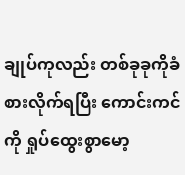ချုပ်ကုလည်း တစ်ခုခုကိုခံစားလိုက်ရပြီး ကောင်းကင်ကို ရှုပ်ထွေးစွာမော့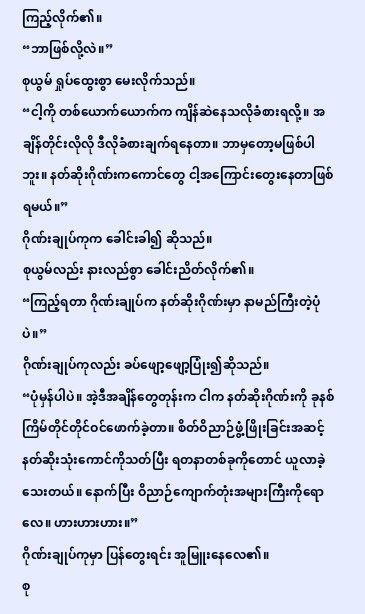ကြည့်လိုက်၏။
“ဘာဖြစ်လို့လဲ။”
စုယွမ် ရှုပ်ထွေးစွာ မေးလိုက်သည်။
“ငါ့ကို တစ်ယောက်ယောက်က ကျိန်ဆဲနေသလိုခံစားရလို့။ အချိန်တိုင်းလိုလို ဒီလိုခံစားချက်ရနေတာ။ ဘာမှတော့မဖြစ်ပါဘူး။ နတ်ဆိုးဂိုဏ်းကကောင်တွေ ငါ့အကြောင်းတွေးနေတာဖြစ်ရမယ်။”
ဂိုဏ်းချုပ်ကုက ခေါင်းခါ၍ ဆိုသည်။
စုယွမ်လည်း နားလည်စွာ ခေါင်းညိတ်လိုက်၏။
“ကြည့်ရတာ ဂိုဏ်းချုပ်က နတ်ဆိုးဂိုဏ်းမှာ နာမည်ကြီးတဲ့ပုံပဲ။”
ဂိုဏ်းချုပ်ကုလည်း ခပ်ဖျော့ဖျော့ပြုံး၍ဆိုသည်။
“ပုံမှန်ပါပဲ။ အဲ့ဒီအချိန်တွေတုန်းက ငါက နတ်ဆိုးဂိုဏ်းကို ခုနစ်ကြိမ်တိုင်တိုင်ဝင်ဖောက်ခဲ့တာ။ စိတ်ဝိညာဉ်ဖွံ့ဖြိုးခြင်းအဆင့်နတ်ဆိုးသုံးကောင်ကိုသတ်ပြီး ရတနာတစ်ခုကိုတောင် ယူလာခဲ့သေးတယ်။ နောက်ပြီး ဝိညာဉ်ကျောက်တုံးအများကြီးကိုရောလေ။ ဟားဟားဟား။”
ဂိုဏ်းချုပ်ကုမှာ ပြန်တွေးရင်း အူမြူးနေလေ၏။
စု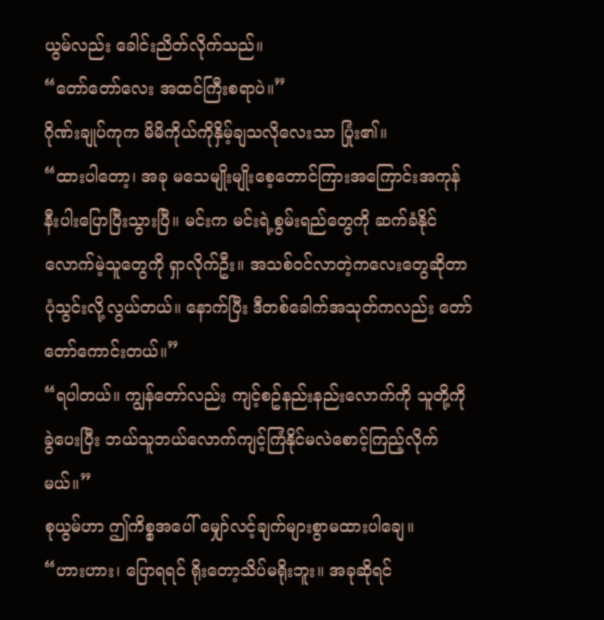ယွမ်လည်း ခေါင်းညိတ်လိုက်သည်။
“တော်တော်လေး အထင်ကြီးစရာပဲ။”
ဂိုဏ်းချုပ်ကုက မိမိကိုယ်ကိုနှိမ့်ချသလိုလေးသာ ပြုံး၏။
“ထားပါတော့၊ အခု မသေမျိုးမျိုးစေ့တောင်ကြားအကြောင်းအကုန်နီးပါးပြောပြီးသွားပြီ။ မင်းက မင်းရဲ့စွမ်းရည်တွေကို ဆက်ခံနိုင်လောက်မဲ့သူတွေကို ရှာလိုက်ဦး။ အသစ်ဝင်လာတဲ့ကလေးတွေဆိုတာ ပုံသွင်းလို့လွယ်တယ်။ နောက်ပြီး ဒီတစ်ခေါက်အသုတ်ကလည်း တော်တော်ကောင်းတယ်။”
“ရပါတယ်။ ကျွန်တော်လည်း ကျင့်စဥ်နည်းနည်းလောက်ကို သူတို့ကိုခွဲပေးပြီး ဘယ်သူဘယ်လောက်ကျင့်ကြံနိုင်မလဲစောင့်ကြည့်လိုက်မယ်။”
စုယွမ်ဟာ ဤကိစ္စအပေါ် မျှော်လင့်ချက်များစွာမထားပါချေ။
“ဟားဟား၊ ပြောရရင် ရိုးတော့သိပ်မရိုးဘူး။ အခုဆိုရင်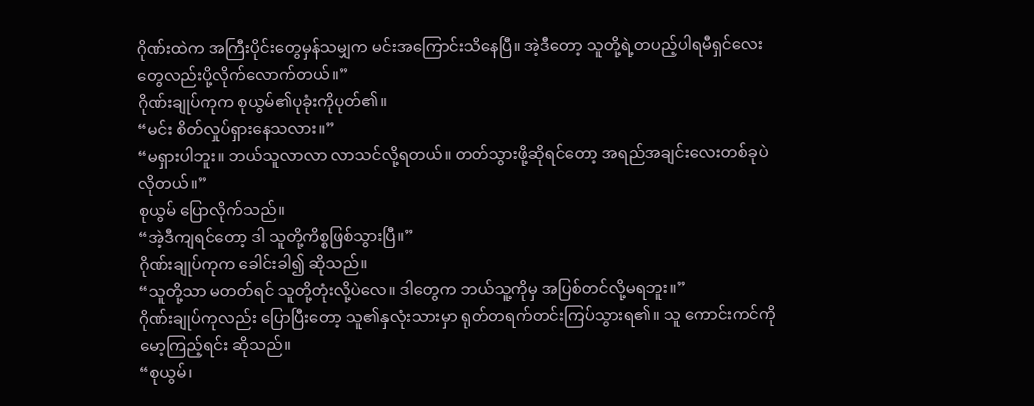ဂိုဏ်းထဲက အကြီးပိုင်းတွေမှန်သမျှက မင်းအကြောင်းသိနေပြီ။ အဲ့ဒီတော့ သူတို့ရဲ့တပည့်ပါရမီရှင်လေးတွေလည်းပို့လိုက်လောက်တယ်။”
ဂိုဏ်းချုပ်ကုက စုယွမ်၏ပုခုံးကိုပုတ်၏။
“မင်း စိတ်လှုပ်ရှားနေသလား။”
“မရှားပါဘူး။ ဘယ်သူလာလာ လာသင်လို့ရတယ်။ တတ်သွားဖို့ဆိုရင်တော့ အရည်အချင်းလေးတစ်ခုပဲလိုတယ်။”
စုယွမ် ပြောလိုက်သည်။
“အဲ့ဒီကျရင်တော့ ဒါ သူတို့ကိစ္စဖြစ်သွားပြီ။”
ဂိုဏ်းချုပ်ကုက ခေါင်းခါ၍ ဆိုသည်။
“သူတို့သာ မတတ်ရင် သူတို့တုံးလို့ပဲလေ။ ဒါတွေက ဘယ်သူ့ကိုမှ အပြစ်တင်လို့မရဘူး။”
ဂိုဏ်းချုပ်ကုလည်း ပြောပြီးတော့ သူ၏နှလုံးသားမှာ ရုတ်တရက်တင်းကြပ်သွားရ၏။ သူ ကောင်းကင်ကိုမော့ကြည့်ရင်း ဆိုသည်။
“စုယွမ်၊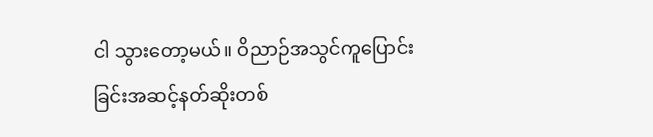ငါ သွားတော့မယ်။ ဝိညာဉ်အသွင်ကူပြောင်းခြင်းအဆင့်နတ်ဆိုးတစ်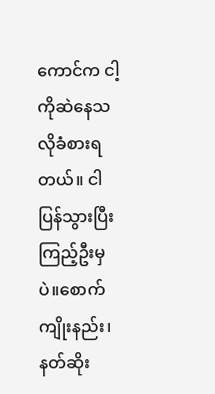ကောင်က ငါ့ကိုဆဲနေသလိုခံစားရတယ်။ ငါ ပြန်သွားပြီး ကြည့်ဦးမှပဲ။စောက်ကျိုးနည်း၊ နတ်ဆိုး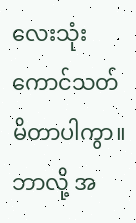လေးသုံးကောင်သတ်မိတာပါကွာ။ ဘာလို့ အ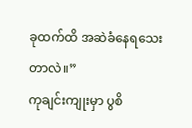ခုထက်ထိ အဆဲခံနေရသေးတာလဲ။”
ကုချင်းကျုးမှာ ပွစိ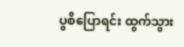ပွစိပြောရင်း ထွက်သွား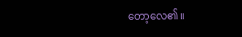တော့လေ၏။